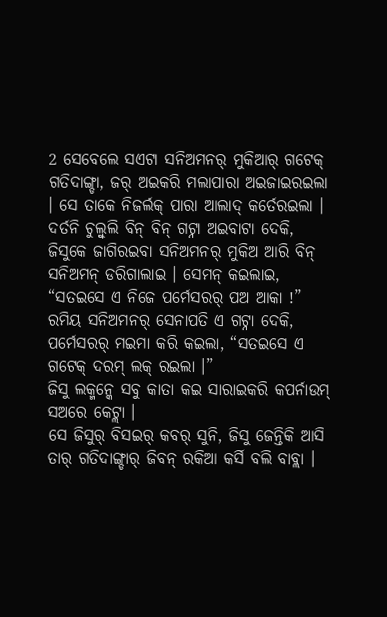2 ସେବେଲେ ସଏଟା ସନିଅମନର୍ ମୁକିଆର୍ ଗଟେକ୍ ଗତିଦାଙ୍ଗ୍ଡା, ଜର୍ ଅଇକରି ମଲାପାରା ଅଇଜାଇରଇଲା । ସେ ତାକେ ନିଜର୍ଲକ୍ ପାରା ଆଲାଦ୍ କର୍ତେରଇଲା ।
ଦର୍ତନି ଚୁଲ୍ବୁଲି ବିନ୍ ବିନ୍ ଗଟ୍ନା ଅଇବାଟା ଦେକି, ଜିସୁକେ ଜାଗିରଇବା ସନିଅମନର୍ ମୁକିଅ ଆରି ବିନ୍ ସନିଅମନ୍ ଡରିଗାଲାଇ । ସେମନ୍ କଇଲାଇ, “ସତଇସେ ଏ ନିଜେ ପର୍ମେସରର୍ ପଅ ଆକା !”
ରମିୟ ସନିଅମନର୍ ସେନାପତି ଏ ଗଟ୍ନା ଦେକି, ପର୍ମେସରର୍ ମଇମା କରି କଇଲା, “ସତଇସେ ଏ ଗଟେକ୍ ଦରମ୍ ଲକ୍ ରଇଲା ।”
ଜିସୁ ଲକ୍ମନ୍କେ ସବୁ କାତା କଇ ସାରାଇକରି କପର୍ନାଉମ୍ ସଅରେ କେଟ୍ଲା ।
ସେ ଜିସୁର୍ ବିସଇର୍ କବର୍ ସୁନି, ଜିସୁ ଜେନ୍ତିକି ଆସି ତାର୍ ଗତିଦାଙ୍ଗ୍ଡାର୍ ଜିବନ୍ ରକିଆ କର୍ସି ବଲି ବାବ୍ଲା ।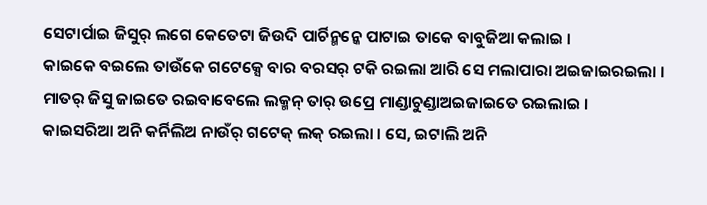ସେଟାର୍ପାଇ ଜିସୁର୍ ଲଗେ କେତେଟା ଜିଉଦି ପାର୍ଚିନ୍ମନ୍କେ ପାଟାଇ ତାକେ ବାବୁଜିଆ କଲାଇ ।
କାଇକେ ବଇଲେ ତାଉଁକେ ଗଟେକ୍ସେ ବାର ବରସର୍ ଟକି ରଇଲା ଆରି ସେ ମଲାପାରା ଅଇଜାଇରଇଲା । ମାତର୍ ଜିସୁ ଜାଇତେ ରଇବାବେଲେ ଲକ୍ମନ୍ ତାର୍ ଉପ୍ରେ ମାଣ୍ଡାଚୁଣ୍ଡାଅଇଜାଇତେ ରଇଲାଇ ।
କାଇସରିଆ ଅନି କର୍ନିଲିଅ ନାଉଁର୍ ଗଟେକ୍ ଲକ୍ ରଇଲା । ସେ, ଇଟାଲି ଅନି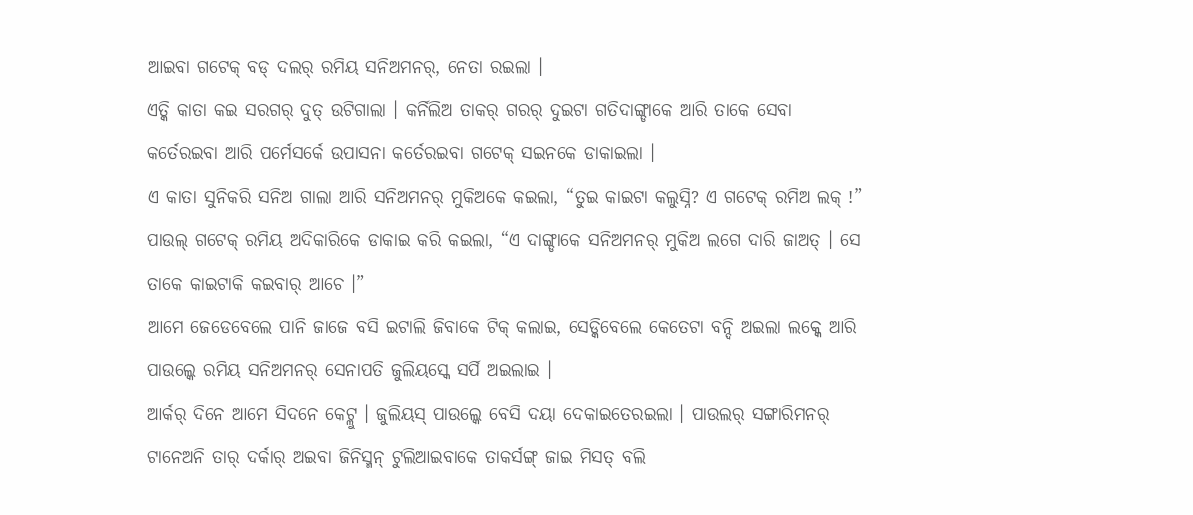ଆଇବା ଗଟେକ୍ ବଡ୍ ଦଲର୍ ରମିୟ ସନିଅମନର୍, ନେତା ରଇଲା ।
ଏତ୍କି କାତା କଇ ସରଗର୍ ଦୁତ୍ ଉଟିଗାଲା । କର୍ନିଲିଅ ତାକର୍ ଗରର୍ ଦୁଇଟା ଗତିଦାଙ୍ଗ୍ଡାକେ ଆରି ତାକେ ସେବା କର୍ତେରଇବା ଆରି ପର୍ମେସର୍କେ ଉପାସନା କର୍ତେରଇବା ଗଟେକ୍ ସଇନକେ ଡାକାଇଲା ।
ଏ କାତା ସୁନିକରି ସନିଅ ଗାଲା ଆରି ସନିଅମନର୍ ମୁକିଅକେ କଇଲା, “ତୁଇ କାଇଟା କଲୁସ୍ନି? ଏ ଗଟେକ୍ ରମିଅ ଲକ୍ !”
ପାଉଲ୍ ଗଟେକ୍ ରମିୟ ଅଦିକାରିକେ ଡାକାଇ କରି କଇଲା, “ଏ ଦାଙ୍ଗ୍ଡାକେ ସନିଅମନର୍ ମୁକିଅ ଲଗେ ଦାରି ଜାଅତ୍ । ସେ ତାକେ କାଇଟାକି କଇବାର୍ ଆଚେ ।”
ଆମେ ଜେଡେବେଲେ ପାନି ଜାଜେ ବସି ଇଟାଲି ଜିବାକେ ଟିକ୍ କଲାଇ, ସେଡ୍କିବେଲେ କେତେଟା ବନ୍ଦି ଅଇଲା ଲକ୍କେ ଆରି ପାଉଲ୍କେ ରମିୟ ସନିଅମନର୍ ସେନାପତି ଜୁଲିୟସ୍କେ ସର୍ପି ଅଇଲାଇ ।
ଆର୍କର୍ ଦିନେ ଆମେ ସିଦନେ କେଟ୍ଲୁ । ଜୁଲିୟସ୍ ପାଉଲ୍କେ ବେସି ଦୟା ଦେକାଇତେରଇଲା । ପାଉଲର୍ ସଙ୍ଗାରିମନର୍ ଟାନେଅନି ତାର୍ ଦର୍କାର୍ ଅଇବା ଜିନିସ୍ମନ୍ ଟୁଲିଆଇବାକେ ତାକର୍ସଙ୍ଗ୍ ଜାଇ ମିସତ୍ ବଲି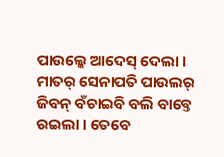ପାଉଲ୍କେ ଆଦେସ୍ ଦେଲା ।
ମାତର୍ ସେନାପତି ପାଉଲର୍ ଜିବନ୍ ବଁଚାଇବି ବଲି ବାବ୍ତେ ରଇଲା । ତେବେ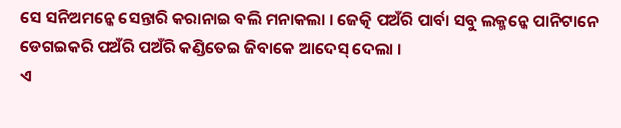ସେ ସନିଅମନ୍କେ ସେନ୍ତାରି କରାନାଇ ବଲି ମନାକଲା । ଜେତ୍କି ପଅଁରି ପାର୍ବା ସବୁ ଲକ୍ମନ୍କେ ପାନିଟାନେ ଡେଗଇକରି ପଅଁରି ପଅଁରି କଣ୍ଡିତେଇ ଜିବାକେ ଆଦେସ୍ ଦେଲା ।
ଏ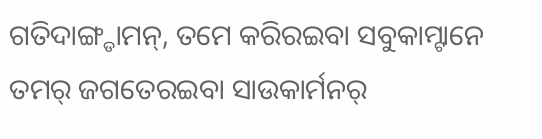ଗତିଦାଙ୍ଗ୍ଡାମନ୍, ତମେ କରିରଇବା ସବୁକାମ୍ଟାନେ ତମର୍ ଜଗତେରଇବା ସାଉକାର୍ମନର୍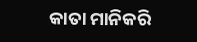କାତା ମାନିକରି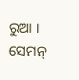ରୁଆ । ସେମନ୍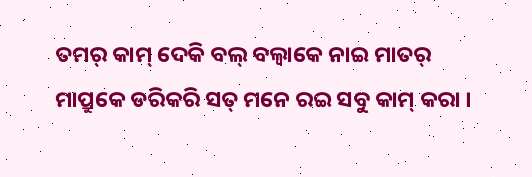ତମର୍ କାମ୍ ଦେକି ବଲ୍ ବଲ୍ବାକେ ନାଇ ମାତର୍ ମାପ୍ରୁକେ ଡରିକରି ସତ୍ ମନେ ରଇ ସବୁ କାମ୍ କରା ।